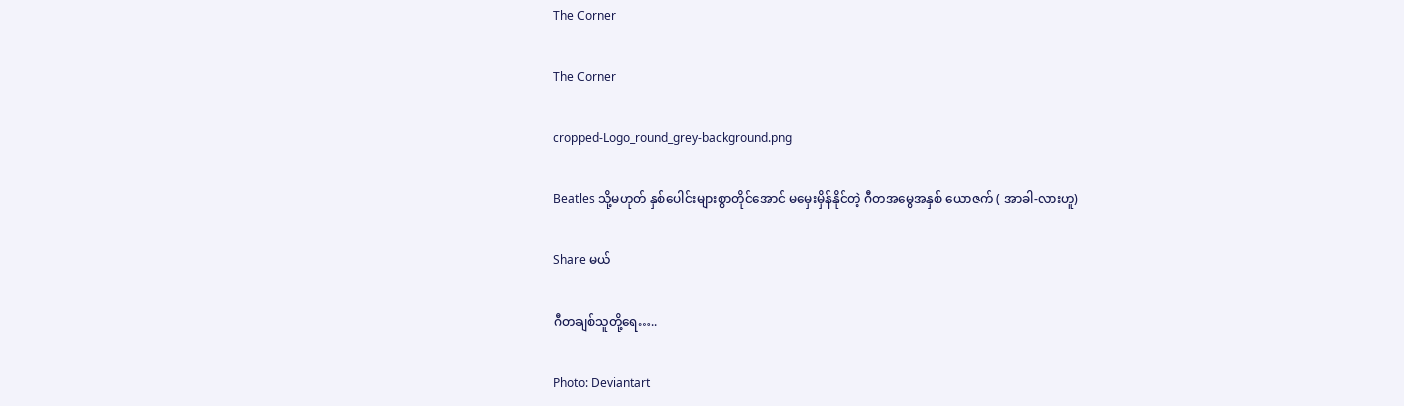The Corner

The Corner

cropped-Logo_round_grey-background.png

Beatles သို့မဟုတ် နှစ်ပေါင်းများစွာတိုင်အောင် မမှေးမှိန်နိုင်တဲ့ ဂီတအမွေအနှစ် ယောဇက် ( အာခါ-လားဟူ)

Share မယ်

ဂီတချစ်သူတို့ရေ…..

Photo: Deviantart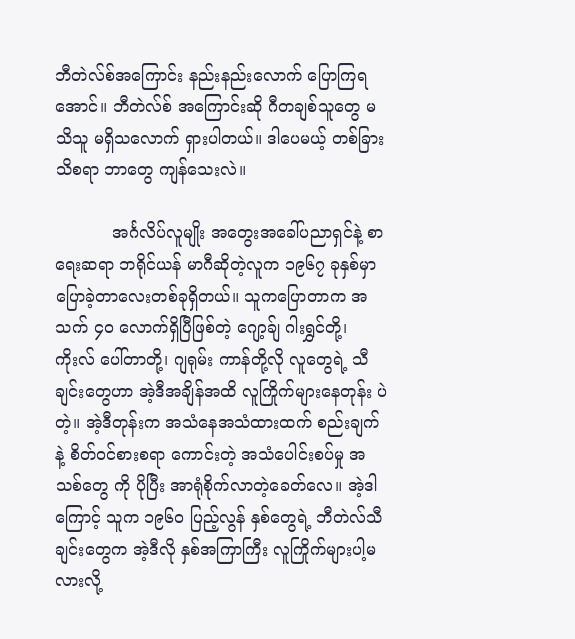ဘီတဲလ်စ်အကြောင်း နည်းနည်းလောက် ပြောကြရအောင်။ ဘီတဲလ်စ် အကြောင်းဆို ဂီတချစ်သူတွေ မသိသူ မရှိသလောက် ရှားပါတယ်။ ဒါပေမယ့် တစ်ခြား သိစရာ ဘာတွေ ကျန်သေးလဲ။

           အင်္ဂလိပ်လူမျိုး အတွေးအခေါ်ပညာရှင်နဲ့ စာရေးဆရာ ဘရိုင်ယန် မာဂီဆိုတဲ့လူက ၁၉၆၇ ခုနှစ်မှာ ပြောခဲ့တာလေးတစ်ခုရှိတယ်။ သူကပြောတာက အသက် ၄၀ လောက်ရှိပြီဖြစ်တဲ့ ဂျော့ခ်ျ ဂါးရွှင်တို့၊ ကိုးလ် ပေါ်တာတို့၊ ဂျရုမ်း ကာန်တို့လို လူတွေရဲ့ သီချင်းတွေဟာ အဲ့ဒီအချိန်အထိ လူကြိုက်များနေတုန်း ပဲတဲ့။ အဲ့ဒီတုန်းက အသံနေအသံထားထက် စည်းချက်နဲ့ စိတ်ဝင်စားစရာ ကောင်းတဲ့ အသံပေါင်းစပ်မှု အသစ်တွေ ကို ပိုပြီး အာရုံစိုက်လာတဲ့ခေတ်လေ။ အဲ့ဒါကြောင့် သူက ၁၉၆၀ ပြည့်လွန် နှစ်တွေရဲ့ ဘီတဲလ်သီချင်းတွေက အဲ့ဒီလို နှစ်အကြာကြီး လူကြိုက်များပါ့မလားလို့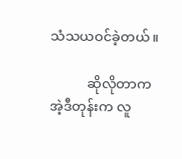သံသယဝင်ခဲ့တယ်။

           ဆိုလိုတာက အဲ့ဒီတုန်းက လူ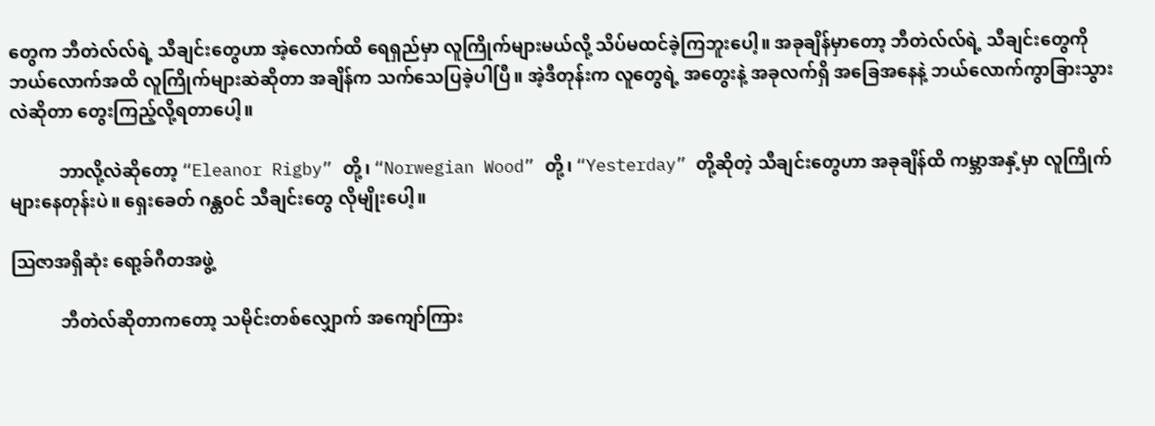တွေက ဘီတဲလ်လ်ရဲ့ သီချင်းတွေဟာ အဲ့လောက်ထိ ရေရှည်မှာ လူကြိုက်များမယ်လို့ သိပ်မထင်ခဲ့ကြဘူးပေါ့။ အခုချိန်မှာတော့ ဘီတဲလ်လ်ရဲ့ သီချင်းတွေကို ဘယ်လောက်အထိ လူကြိုက်များ‌ဆဲဆိုတာ အချိန်က သက်သေပြခဲ့ပါပြီ။ အဲ့ဒီတုန်းက လူတွေရဲ့ အတွေးနဲ့ အခုလက်ရှိ အခြေအနေနဲ့ ဘယ်လောက်ကွာခြားသွားလဲဆိုတာ တွေးကြည့်လို့ရတာပေါ့။

           ဘာလို့လဲဆိုတော့ “Eleanor Rigby” တို့၊ “Norwegian Wood” တို့၊ “Yesterday” တို့ဆိုတဲ့ သီချင်းတွေဟာ အခုချိန်ထိ ကမ္ဘာအနှံ့မှာ လူကြိုက်များနေတုန်းပဲ။ ရှေးခေတ် ဂန္တဝင် သီချင်းတွေ လိုမျိုးပေါ့။

ဩဇာအရှိဆုံး ရော့ခ်ဂီတအဖွဲ့

           ဘီတဲလ်ဆိုတာကတော့ သမိုင်းတစ်လျှောက် အကျော်ကြား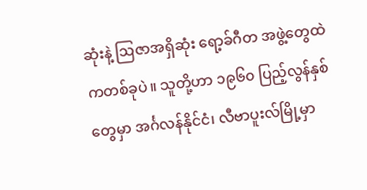ဆုံးနဲ့ ဩဇာအရှိဆုံး ရော့ခ်ဂီတ အဖွဲ့တွေထဲကတစ်ခုပဲ။ သူတို့ဟာ ၁၉၆၀ ပြည့်လွန်နှစ်တွေမှာ အင်္ဂလန်နိုင်ငံ၊ လီဗာပူးလ်မြို့မှာ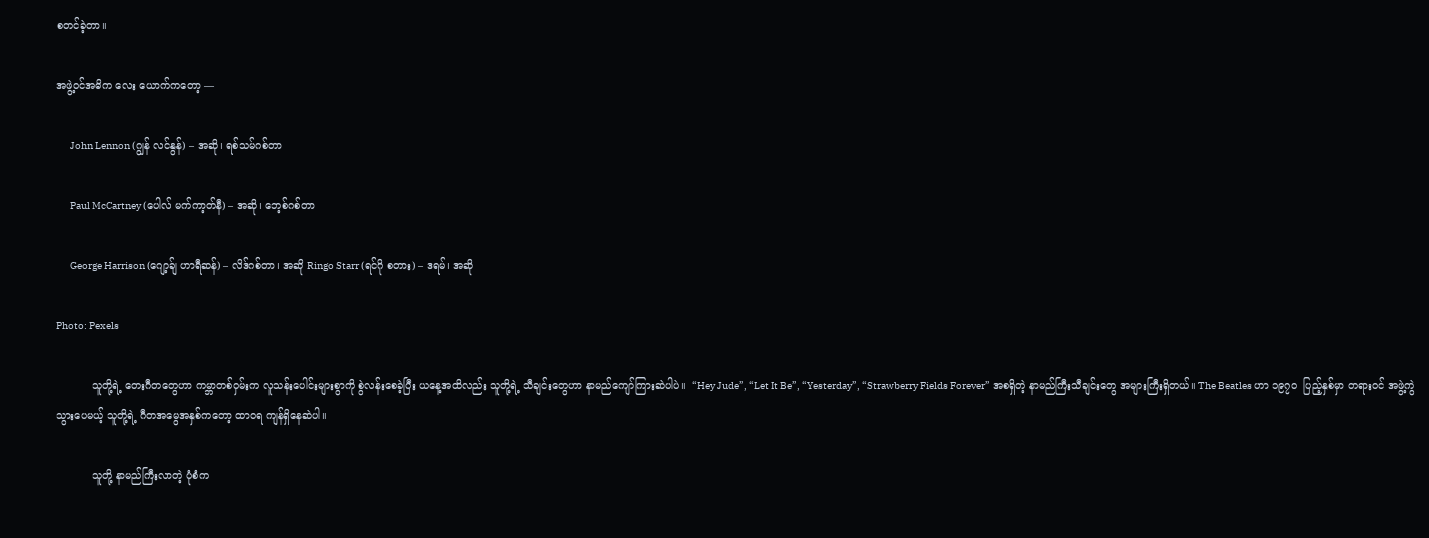စတင်ခဲ့တာ။

အဖွဲ့ဝင်အဓိက လေး ယောက်ကတော့ —

       John Lennon (ဂျွန် လင်နွန်) – အဆို၊ ရစ်သမ်ဂစ်တာ

       Paul McCartney (ပေါလ် မက်ကာ့တ်နီ) – အဆို၊ ဘေ့စ်ဂစ်တာ

       George Harrison (ဂျော့ခ်ျ ဟာရီဆန်) – လိဒ်ဂစ်တာ၊ အဆို Ringo Starr (ရင်ဂို စတား) – ဒရမ်၊ အဆို

Photo: Pexels

           သူတို့ရဲ့ တေးဂီတတွေဟာ ကမ္ဘာတစ်ဝှမ်းက လူသန်းပေါင်းများစွာကို စွဲလန်းစေခဲ့ပြီး ယနေ့အထိလည်း သူတို့ရဲ့ သီချင်းတွေဟာ နာမည်ကျော်ကြားဆဲပါပဲ။  “Hey Jude”, “Let It Be”, “Yesterday”, “Strawberry Fields Forever” အစရှိတဲ့ နာမည်ကြီးသီချင်းတွေ အများကြီးရှိတယ်။ The Beatles ဟာ ၁၉၇၀  ပြည့်နှစ်မှာ တရားဝင် အဖွဲ့ကွဲသွားပေမယ့် သူတို့ရဲ့ ဂီတအမွေအနှစ်ကတော့ ထာဝရ ကျန်ရှိနေဆဲပါ။

           သူတို့ နာမည်ကြီးလာတဲ့ ပုံစံက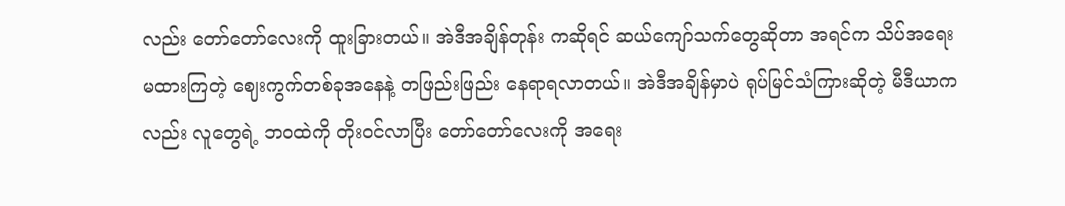လည်း တော်တော်လေးကို ထူးခြားတယ်။ အဲဒီအချိန်တုန်း ကဆိုရင် ဆယ်ကျော်သက်တွေဆိုတာ အရင်က သိပ်အရေးမထားကြတဲ့ ဈေးကွက်တစ်ခုအနေနဲ့ တဖြည်းဖြည်း နေရာရလာတယ်။ အဲဒီအချိန်မှာပဲ ရုပ်မြင်သံကြားဆိုတဲ့ မီဒီယာကလည်း လူတွေရဲ့ ဘဝထဲကို တိုးဝင်လာပြီး တော်တော်လေးကို အရေး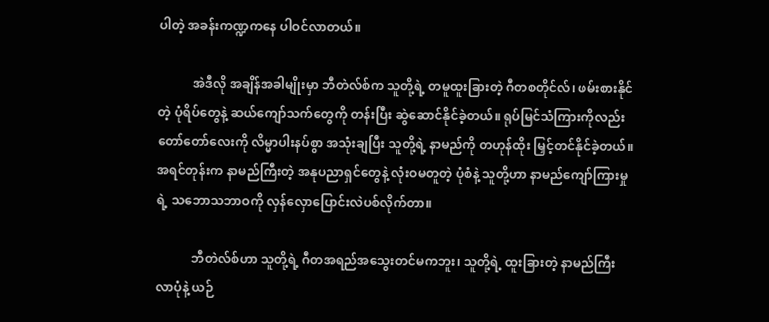ပါတဲ့ အခန်းကဏ္ဍကနေ ပါဝင်လာတယ်။

           အဲဒီလို အချိန်အခါမျိုးမှာ ဘီတဲလ်စ်က သူတို့ရဲ့ တမူထူးခြားတဲ့ ဂီတစတိုင်လ်၊ ဖမ်းစားနိုင်တဲ့ ပုံရိပ်တွေနဲ့ ဆယ်ကျော်သက်တွေကို တန်းပြီး ဆွဲဆောင်နိုင်ခဲ့တယ်။ ရုပ်မြင်သံကြားကိုလည်း တော်တော်လေးကို လိမ္မာပါးနပ်စွာ အသုံးချပြီး သူတို့ရဲ့ နာမည်ကို တဟုန်ထိုး မြှင့်တင်နိုင်ခဲ့တယ်။ အရင်တုန်းက နာမည်ကြီးတဲ့ အနုပညာရှင်တွေနဲ့ လုံးဝမတူတဲ့ ပုံစံနဲ့ သူတို့ဟာ နာမည်ကျော်ကြားမှုရဲ့ သဘောသဘာဝကို လှန်လှောပြောင်းလဲပစ်လိုက်တာ။

           ဘီတဲလ်စ်ဟာ သူတို့ရဲ့ ဂီတအရည်အသွေးတင်မကဘူး၊ သူတို့ရဲ့ ထူးခြားတဲ့ နာမည်ကြီးလာပုံနဲ့ ယဉ်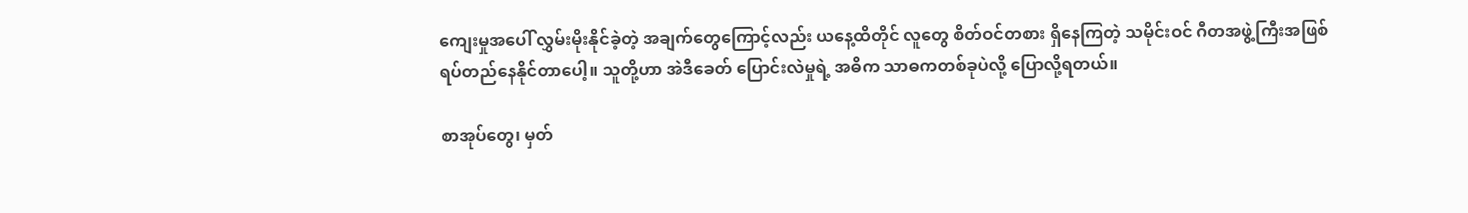ကျေးမှုအပေါ် လွှမ်းမိုးနိုင်ခဲ့တဲ့ အချက်တွေကြောင့်လည်း ယနေ့ထိတိုင် လူတွေ စိတ်ဝင်တစား ရှိနေကြတဲ့ သမိုင်းဝင် ဂီတအဖွဲ့ကြီးအဖြစ် ရပ်တည်နေနိုင်တာပေါ့။ သူတို့ဟာ အဲဒီခေတ် ပြောင်းလဲမှုရဲ့ အဓိက သာဓကတစ်ခုပဲလို့ ပြောလို့ရတယ်။

စာအုပ်တွေ၊ မှတ်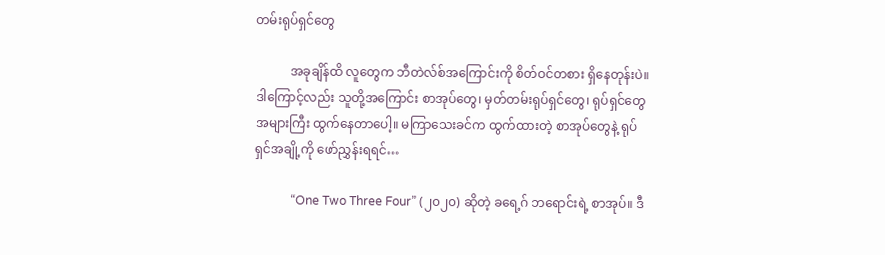တမ်းရုပ်ရှင်တွေ

           အခုချိန်ထိ လူတွေက ဘီတဲလ်စ်အကြောင်းကို စိတ်ဝင်တစား ရှိနေတုန်းပဲ။ ဒါကြောင့်လည်း သူတို့အကြောင်း စာအုပ်တွေ၊ မှတ်တမ်းရုပ်ရှင်တွေ၊ ရုပ်ရှင်တွေ အများကြီး ထွက်နေတာပေါ့။ မကြာသေးခင်က ထွက်ထားတဲ့ စာအုပ်တွေနဲ့ ရုပ်ရှင်အချို့ကို ဖော်ညွှန်းရရင်…

            “One Two Three Four” (၂၀၂၀) ဆိုတဲ့ ခရေ့ဂ် ဘရောင်းရဲ့ စာအုပ်။ ဒီ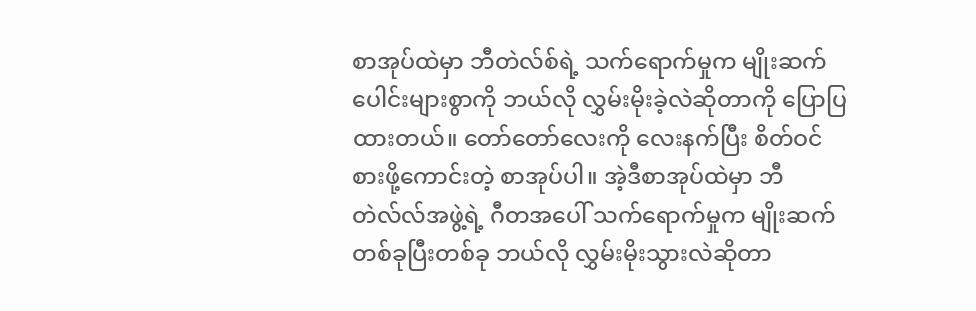စာအုပ်ထဲမှာ ဘီတဲလ်စ်ရဲ့ သက်ရောက်မှုက မျိုးဆက်ပေါင်းများစွာကို ဘယ်လို လွှမ်းမိုးခဲ့လဲဆိုတာကို ပြောပြထားတယ်။ တော်တော်လေးကို လေးနက်ပြီး စိတ်ဝင်စားဖို့ကောင်းတဲ့ စာအုပ်ပါ။ အဲ့ဒီစာအုပ်ထဲမှာ ဘီတဲလ်လ်အဖွဲ့ရဲ့ ဂီတအပေါ် သက်ရောက်မှုက မျိုးဆက်တစ်ခုပြီးတစ်ခု ဘယ်လို လွှမ်းမိုးသွားလဲဆိုတာ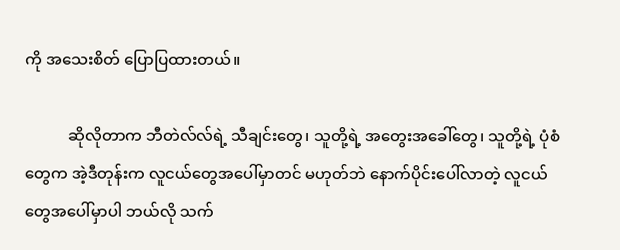ကို အသေးစိတ် ပြောပြထားတယ်။

           ဆိုလိုတာက ဘီတဲလ်လ်ရဲ့ သီချင်းတွေ၊ သူတို့ရဲ့ အတွေးအခေါ်တွေ၊ သူတို့ရဲ့ ပုံစံတွေက အဲ့ဒီတုန်းက လူငယ်တွေအပေါ်မှာတင် မဟုတ်ဘဲ နောက်ပိုင်းပေါ်လာတဲ့ လူငယ်တွေအပေါ်မှာပါ ဘယ်လို သက်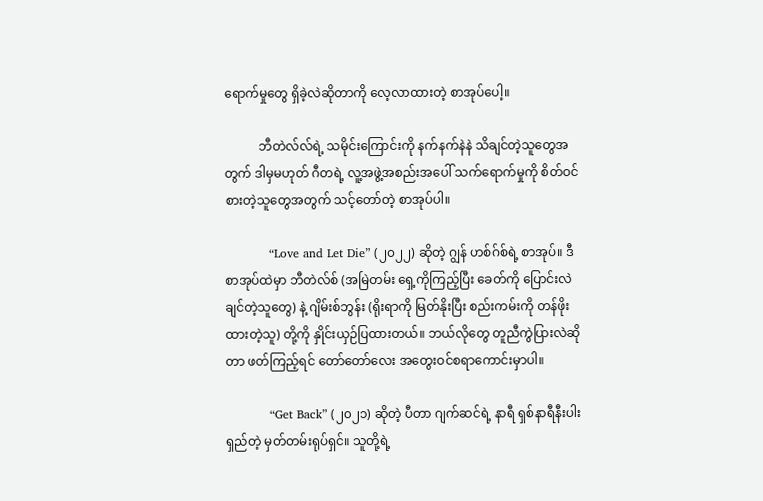ရောက်မှုတွေ ရှိခဲ့လဲဆိုတာကို လေ့လာထားတဲ့ စာအုပ်ပေါ့။

           ဘီတဲလ်လ်ရဲ့ သမိုင်းကြောင်းကို နက်နက်နဲနဲ သိချင်တဲ့သူတွေအတွက် ဒါမှမဟုတ် ဂီတရဲ့ လူ့အဖွဲ့အစည်းအပေါ် သက်ရောက်မှုကို စိတ်ဝင်စားတဲ့သူတွေအတွက် သင့်တော်တဲ့ စာအုပ်ပါ။

           “Love and Let Die” (၂၀၂၂) ဆိုတဲ့ ဂျွန် ဟစ်ဂ်စ်ရဲ့ စာအုပ်။ ဒီစာအုပ်ထဲမှာ ဘီတဲလ်စ် (အမြဲတမ်း ရှေ့ကိုကြည့်ပြီး ခေတ်ကို ပြောင်းလဲချင်တဲ့သူတွေ) နဲ့ ဂျိမ်းစ်ဘွန်း (ရိုးရာကို မြတ်နိုးပြီး စည်းကမ်းကို တန်ဖိုးထားတဲ့သူ) တို့ကို နှိုင်းယှဉ်ပြထားတယ်။ ဘယ်လိုတွေ တူညီကွဲပြားလဲဆိုတာ ဖတ်ကြည့်ရင် တော်တော်လေး အတွေးဝင်စရာကောင်းမှာပါ။

           “Get Back” (၂၀၂၁) ဆိုတဲ့ ပီတာ ဂျက်ဆင်ရဲ့ နာရီ ရှစ်နာရီနီးပါး ရှည်တဲ့ မှတ်တမ်းရုပ်ရှင်။ သူတို့ရဲ့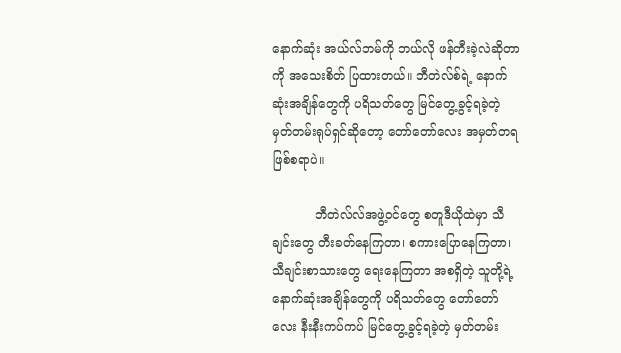နောက်ဆုံး အယ်လ်ဘမ်ကို ဘယ်လို ဖန်တီးခဲ့လဲဆိုတာကို အသေးစိတ် ပြထားတယ်။ ဘီတဲလ်စ်ရဲ့ နောက်ဆုံးအချိန်တွေကို ပရိသတ်တွေ မြင်တွေ့ခွင့်ရခဲ့တဲ့ မှတ်တမ်းရုပ်ရှင်ဆိုတော့ တော်တော်လေး အမှတ်တရ ဖြစ်စရာပဲ။

           ဘီတဲလ်လ်အဖွဲ့ဝင်တွေ စတူဒီယိုထဲမှာ သီချင်းတွေ တီးခတ်နေကြတာ၊ စကားပြောနေကြတာ၊ သီချင်းစာသားတွေ ရေးနေကြတာ အစရှိတဲ့ သူတို့ရဲ့ နောက်ဆုံးအချိန်တွေကို ပရိသတ်တွေ တော်တော်လေး နီးနီးကပ်ကပ် မြင်တွေ့ခွင့်ရခဲ့တဲ့ မှတ်တမ်း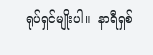ရုပ်ရှင်မျိုးပါ။  နာရီရှစ်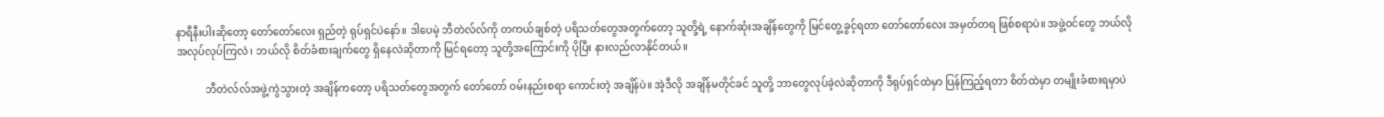နာရီနီးပါးဆိုတော့ တော်တော်လေး ရှည်တဲ့ ရုပ်ရှင်ပဲနော်။ ဒါပေမဲ့ ဘီတဲလ်လ်ကို တကယ်ချစ်တဲ့ ပရိသတ်တွေအတွက်တော့ သူတို့ရဲ့ နောက်ဆုံးအချိန်တွေကို မြင်တွေ့ခွင့်ရတာ တော်တော်လေး အမှတ်တရ ဖြစ်စရာပဲ။ အဖွဲ့ဝင်တွေ ဘယ်လို အလုပ်လုပ်ကြလဲ၊ ဘယ်လို စိတ်ခံစားချက်တွေ ရှိနေလဲဆိုတာကို မြင်ရတော့ သူတို့အကြောင်းကို ပိုပြီး နားလည်လာနိုင်တယ်။

           ဘီတဲလ်လ်အဖွဲ့ကွဲသွားတဲ့ အချိန်ကတော့ ပရိသတ်တွေအတွက် တော်တော် ဝမ်းနည်းစရာ ကောင်းတဲ့ အချိန်ပဲ။ အဲ့ဒီလို အချိန်မတိုင်ခင် သူတို့ ဘာတွေလုပ်ခဲ့လဲဆိုတာကို ဒီရုပ်ရှင်ထဲမှာ ပြန်ကြည့်ရတာ စိတ်ထဲမှာ တမျိုးခံစားရမှာပဲ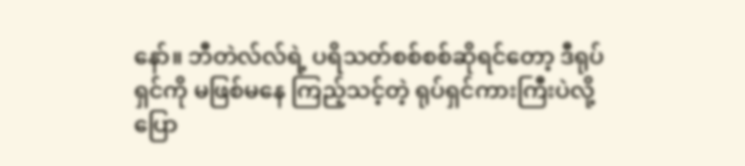နော်။ ဘီတဲလ်လ်ရဲ့ ပရိသတ်စစ်စစ်ဆိုရင်တော့ ဒီရုပ်ရှင်ကို မဖြစ်မနေ ကြည့်သင့်တဲ့ ရုပ်ရှင်ကားကြီးပဲလို့ ပြော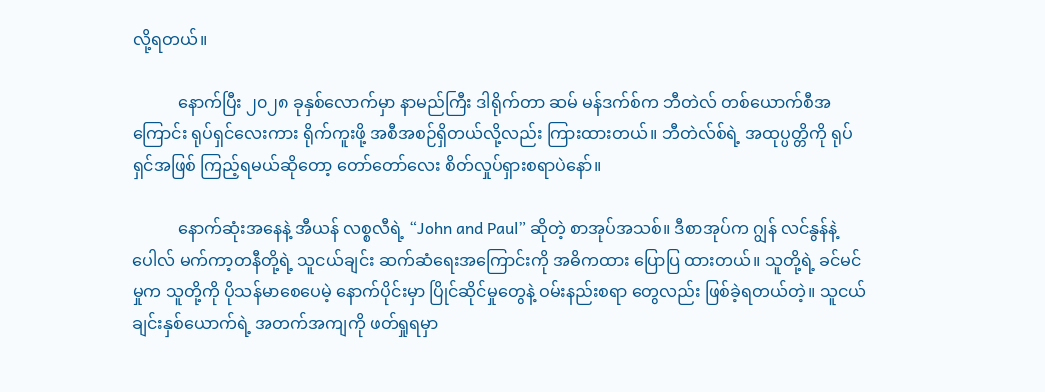လို့ရတယ်။

           နောက်ပြီး ၂၀၂၈ ခုနှစ်လောက်မှာ နာမည်ကြီး ဒါရိုက်တာ ဆမ် မန်ဒက်စ်က ဘီတဲလ် တစ်ယောက်စီအကြောင်း ရုပ်ရှင်လေးကား ရိုက်ကူးဖို့ အစီအစဉ်ရှိတယ်လို့လည်း ကြားထားတယ်။ ဘီတဲလ်စ်ရဲ့ အထုပ္ပတ္တိကို ရုပ်ရှင်အဖြစ် ကြည့်ရမယ်ဆိုတော့ တော်တော်လေး စိတ်လှုပ်ရှားစရာပဲနော်။

           နောက်ဆုံးအနေနဲ့ အီယန် လစ္စလီရဲ့ “John and Paul” ဆိုတဲ့ စာအုပ်အသစ်။ ဒီစာအုပ်က ဂျွန် လင်နွန်နဲ့ ပေါလ် မက်ကာ့တနီတို့ရဲ့ သူငယ်ချင်း ဆက်ဆံရေးအကြောင်းကို အဓိကထား ပြောပြ ထားတယ်။ သူတို့ရဲ့ ခင်မင်မှုက သူတို့ကို ပိုသန်မာစေပေမဲ့ နောက်ပိုင်းမှာ ပြိုင်ဆိုင်မှုတွေနဲ့ ဝမ်းနည်းစရာ တွေလည်း ဖြစ်ခဲ့ရတယ်တဲ့။ သူငယ်ချင်းနှစ်ယောက်ရဲ့ အတက်အကျကို ဖတ်ရှုရမှာ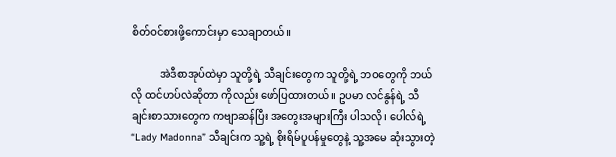စိတ်ဝင်စားဖို့ကောင်းမှာ သေချာတယ်။

           အဲဒီစာအုပ်ထဲမှာ သူတို့ရဲ့ သီချင်းတွေက သူတို့ရဲ့ ဘဝတွေကို ဘယ်လို ထင်ဟပ်လဲဆိုတာ ကိုလည်း ဖော်ပြထားတယ်။ ဥပမာ လင်နွန်ရဲ့ သီချင်းစာသားတွေက ကဗျာဆန်ပြီး အတွေးအများကြီး ပါသလို၊ ပေါလ်ရဲ့ “Lady Madonna” သီချင်းက သူ့ရဲ့ စိုးရိမ်ပူပန်မှုတွေနဲ့ သူ့အမေ ဆုံးသွားတဲ့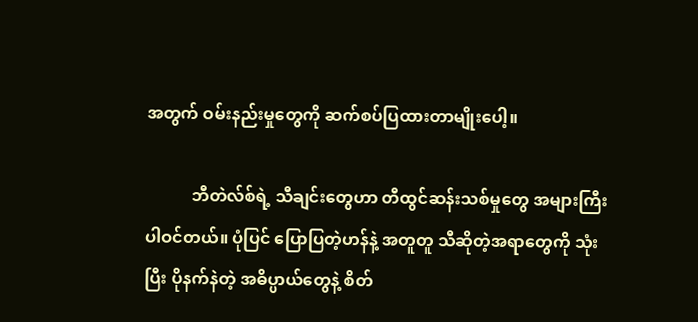အတွက် ဝမ်းနည်းမှုတွေကို ဆက်စပ်ပြထားတာမျိုးပေါ့။

           ဘီတဲလ်စ်ရဲ့ သီချင်းတွေဟာ တီထွင်ဆန်းသစ်မှုတွေ အများကြီးပါဝင်တယ်။ ပုံပြင် ပြောပြတဲ့ဟန်နဲ့ အတူတူ သီဆိုတဲ့အရာတွေကို သုံးပြီး ပိုနက်နဲတဲ့ အဓိပ္ပာယ်တွေနဲ့ စိတ်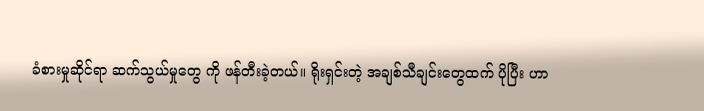ခံစားမှုဆိုင်ရာ ဆက်သွယ်မှုတွေ ကို ဖန်တီးခဲ့တယ်။ ရိုးရှင်းတဲ့ အချစ်သီချင်းတွေထက် ပိုပြီး ဟာ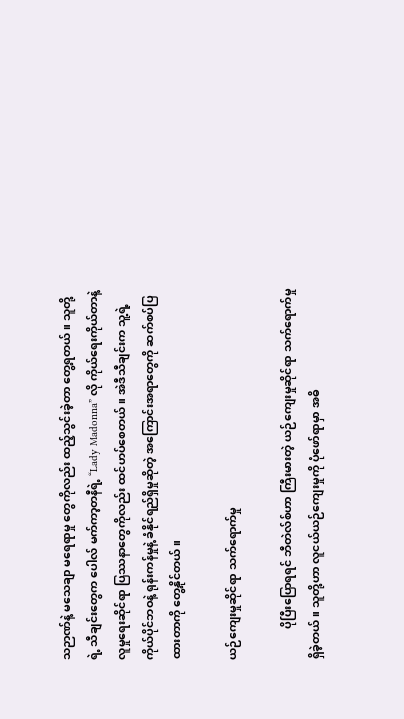သဉာဏ်နဲ့ မသေချာ မရေရာမှု တွေကိုလည်း ထည့်သွင်းခဲ့တာ တွေ့ရတယ်။ သူတို့ရဲ့ သီချင်းတွေက ပေါလ် မက်ကာ့တနီရဲ့ “Lady Madonna” လို ကိုယ်ရေးကိုယ်တာနဲ့ လူမှုရေးဆိုင်ရာ ပြဿနာတွေကိုလည်း ထင်ဟပ်စေတယ်။ အဲဒီသီချင်းက သူ့ရဲ့ ကိုယ်ပိုင်ဘဝနဲ့ ရုန်းကန်မှုနဲ့ ခံနိုင်ရည်ရှိမှုဆိုတဲ့ အကြောင်းအရာတွေကို ဆက်စပ်ပြထားတာကို တွေ့နိုင်တယ်။

ယဉ်ကျေးမှုဆိုင်ရာ သက်ရောက်မှု

           ပိုပြီးပြောရရင် ဘီတဲလ်စ်ဟာ ကြီးမားတဲ့ ယဉ်ကျေးမှုဆိုင်ရာ သက်ရောက်မှုရှိခဲ့တယ်။ သူတို့ဟာ လူငယ်ယဉ်ကျေးမှုကို ပုံဖော်ရာမှာ အဓိ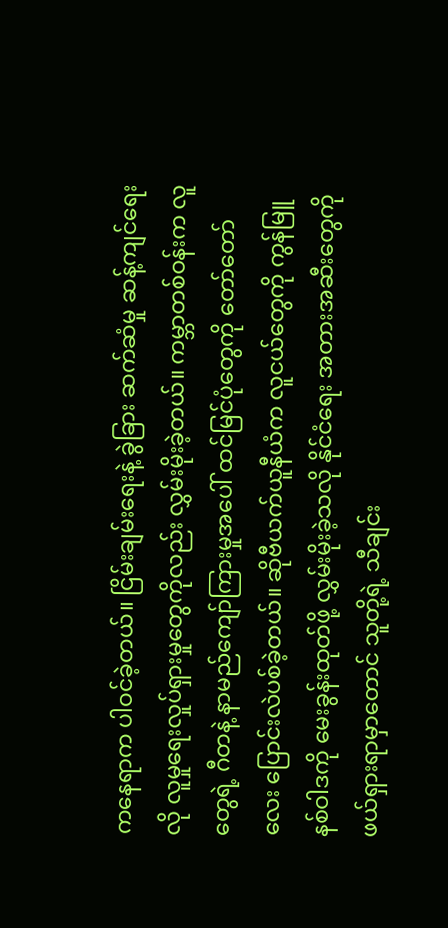ကနေရာက ပါဝင်ခဲ့တယ်။ ငြိမ်းချမ်းရေးနဲ့ ခွဲခြား ဆက်ဆံမှု ဆန့်ကျင်ရေးလို လူမှုရေးလှုပ်ရှားမှုတွေကိုလည်း လွှမ်းမိုးခဲ့တယ်။ ကမ္ဘာတစ်ဝန်းက လူတွေရဲ့ ဂီတနဲ့ နာမည်ကျော်ကြားမှုအပေါ် ထင်မြင်ပုံတွေကို တော်တော်လေး ပြောင်းလဲပစ်ခဲ့တယ်။ ဆိုဗီယက်ယူနီယံက လူငယ်တွေကို ကွန်မြူနစ်ဝါဒကို မေးခွန်းထုတ်ဖို့ လွှမ်းမိုးခဲ့သလို နိုင်ငံရေး အတားအဆီးတွေကို ဖယ်ရှားရာမှာတောင် သူတို့ရဲ့ သီချင်း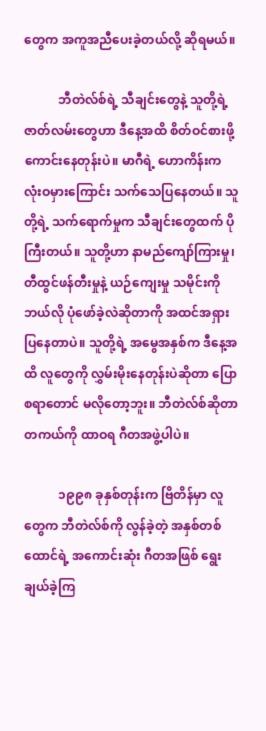တွေက အကူအညီပေးခဲ့တယ်လို့ ဆိုရမယ်။

           ဘီတဲလ်စ်ရဲ့ သီချင်းတွေနဲ့ သူတို့ရဲ့ ဇာတ်လမ်းတွေဟာ ဒီနေ့အထိ စိတ်ဝင်စားဖို့ ကောင်းနေတုန်းပဲ။ မာဂီရဲ့ ဟောကိန်းက လုံးဝမှားကြောင်း သက်သေပြနေတယ်။ သူတို့ရဲ့ သက်ရောက်မှုက သီချင်းတွေထက် ပိုကြီးတယ်။ သူတို့ဟာ နာမည်ကျော်ကြားမှု၊ တီထွင်ဖန်တီးမှုနဲ့ ယဉ်ကျေးမှု သမိုင်းကို ဘယ်လို ပုံဖော်ခဲ့လဲဆိုတာကို အထင်အရှား ပြနေတာပဲ။ သူတို့ရဲ့ အမွေအနှစ်က ဒီနေ့အထိ လူတွေကို လွှမ်းမိုးနေတုန်းပဲဆိုတာ ပြောစရာတောင် မလိုတော့ဘူး။ ဘီတဲလ်စ်ဆိုတာ တကယ်ကို ထာဝရ ဂီတအဖွဲ့ပါပဲ။

           ၁၉၉၈ ခုနှစ်တုန်းက ဗြိတိန်မှာ လူတွေက ဘီတဲလ်စ်ကို လွန်ခဲ့တဲ့ အနှစ်တစ်ထောင်ရဲ့ အကောင်းဆုံး ဂီတအဖြစ် ရွေးချယ်ခဲ့ကြ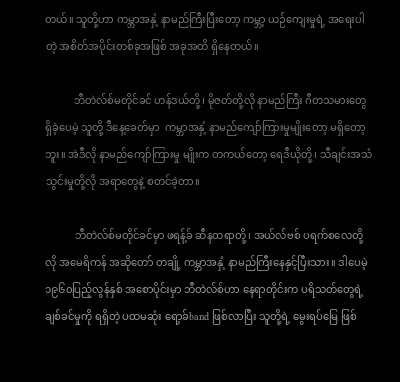တယ်။ သူတို့ဟာ ကမ္ဘာအနှံ့ နာမည်ကြီးပြီးတော့ ကမ္ဘာ့ ယဉ်ကျေးမှုရဲ့ အရေးပါတဲ့ အစိတ်အပိုင်းတစ်ခုအဖြစ် အခုအထိ ရှိနေတယ်။

           ဘီတဲလ်စ်မတိုင်ခင် ဟန်ဒယ်တို့၊ မိုဇတ်တို့လို နာမည်ကြီး ဂီတသမားတွေ ရှိခဲ့ပေမဲ့ သူတို့ ဒီနေ့ခေတ်မှာ  ကမ္ဘာအနှံ့ နာမည်ကျော်ကြားမှုမျိုးတော့ မရှိ‌တော့ဘူး။ အဲဒီလို နာမည်ကျော်ကြားမှု မျိုးက တကယ်တော့ ရေဒီယိုတို့၊ သီချင်းအသံသွင်းမှုတို့လို အရာတွေနဲ့ စတင်ခဲ့တာ။

           ဘီတဲလ်စ်မတိုင်ခင်မှာ ဖရန့်ခ် ဆီနထရာတို့၊ အယ်လ်ဗစ် ပရက်စလေတို့လို အမေရိကန် အဆိုတော် တချို့ ကမ္ဘာအနှံ့ နာမည်ကြီးနေနှင့်ပြီးသား။ ဒါပေမဲ့ ၁၉၆၀ပြည့်လွန်နှစ် အစောပိုင်းမှာ ဘီတဲလ်စ်ဟာ နေရာတိုင်းက ပရိသတ်တွေရဲ့ ချစ်ခင်မှုကို ရရှိတဲ့ ပထမဆုံး ရော့ခ်band ဖြစ်လာပြီး သူတို့ရဲ့ မွေးရပ်မြေ ဖြစ်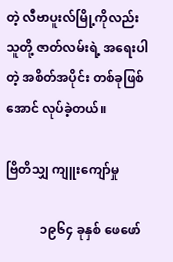တဲ့ လီဗာပူးလ်မြို့ကိုလည်း သူတို့ ဇာတ်လမ်းရဲ့ အရေးပါတဲ့ အစိတ်အပိုင်း တစ်ခုဖြစ်အောင် လုပ်ခဲ့တယ်။

ဗြိတိသျှ ကျူးကျော်မှု

           ၁၉၆၄ ခုနှစ် ဖေဖော်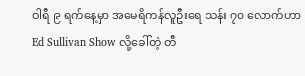ဝါရီ ၉ ရက်နေ့မှာ အမေရိကန်လူဦးရေ သန်း ၇၀ လောက်ဟာ Ed Sullivan Show လို့ခေါ်တဲ့ တီ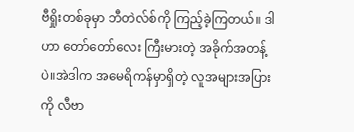ဗီရှိုးတစ်ခုမှာ ဘီတဲလ်စ်ကို ကြည့်ခဲ့ကြတယ်။ ဒါဟာ တော်တော်လေး ကြီးမားတဲ့ အခိုက်အတန့်ပဲ။အဲဒါက အမေရိကန်မှာရှိတဲ့ လူအများအပြားကို လီဗာ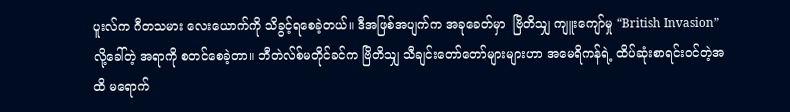ပူးလ်က ဂီတသမား လေးယောက်ကို သိခွင့်ရစေခဲ့တယ်။ ဒီအဖြစ်အပျက်က အခုခေတ်မှာ  ဗြိတိသျှ ကျူးကျော်မှု “British Invasion” လို့ခေါ်တဲ့ အရာကို စတင်စေခဲ့တာ။ ဘီတဲလ်စ်မတိုင်ခင်က ဗြိတိသျှ သီချင်းတော်တော်များများဟာ အမေရိကန်ရဲ့ ထိပ်ဆုံးစာရင်းဝင်တဲ့အထိ မရောက်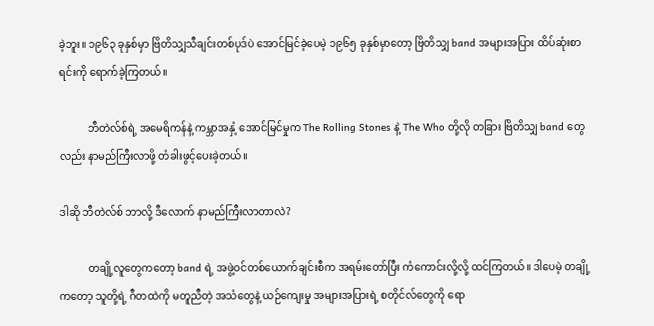ခဲ့ဘူး။ ၁၉၆၃ ခုနှစ်မှာ ဗြိတိသျှသီချင်းတစ်ပုဒ်ပဲ အောင်မြင်ခဲ့ပေမဲ့ ၁၉၆၅ ခုနှစ်မှာတော့ ဗြိတိသျှ band အများအပြား ထိပ်ဆုံးစာရင်းကို ရောက်ခဲ့ကြတယ်။

           ဘီတဲလ်စ်ရဲ့ အမေရိကန်နဲ့ ကမ္ဘာအနှံ့ အောင်မြင်မှုက The Rolling Stones နဲ့ The Who တို့လို တခြား ဗြိတိသျှ band တွေလည်း နာမည်ကြီးလာဖို့ တံခါးဖွင့်ပေးခဲ့တယ်။

ဒါဆို ဘီတဲလ်စ် ဘာလို့ ဒီလောက် နာမည်ကြီးလာတာလဲ?

           တချို့လူတွေကတော့ band ရဲ့ အဖွဲ့ဝင်တစ်ယောက်ချင်းစီက အရမ်းတော်ပြီး ကံကောင်းလို့လို့ ထင်ကြတယ်။ ဒါပေမဲ့ တချို့ကတော့ သူတို့ရဲ့ ဂီတထဲကို မတူညီတဲ့ အသံတွေနဲ့ ယဉ်ကျေးမှု အများအပြားရဲ့ စတိုင်လ်တွေကို ရော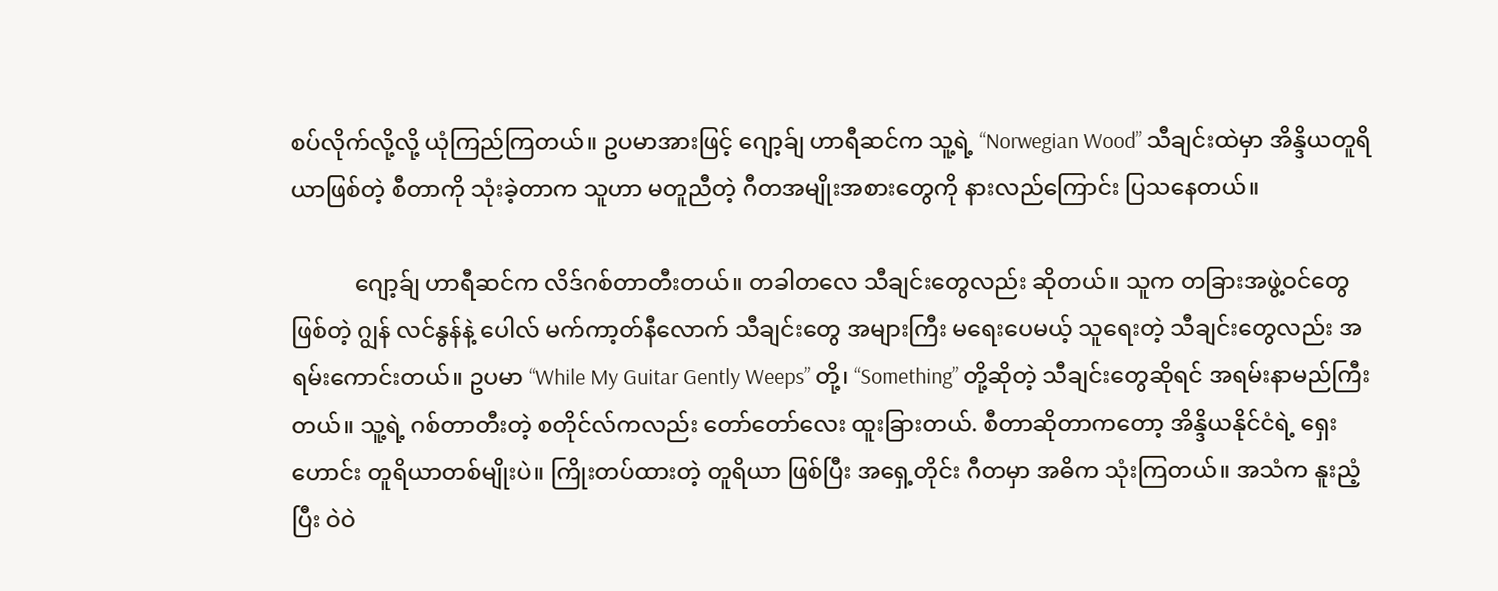စပ်လိုက်လို့လို့ ယုံကြည်ကြတယ်။ ဥပမာအားဖြင့် ဂျော့ခ်ျ ဟာရီဆင်က သူ့ရဲ့ “Norwegian Wood” သီချင်းထဲမှာ အိန္ဒိယတူရိယာဖြစ်တဲ့ စီတာကို သုံးခဲ့တာက သူဟာ မတူညီတဲ့ ဂီတအမျိုးအစားတွေကို နားလည်ကြောင်း ပြသနေတယ်။

           ဂျော့ခ်ျ ဟာရီဆင်က လိဒ်ဂစ်တာတီးတယ်။ တခါတလေ သီချင်းတွေလည်း ဆိုတယ်။ သူက တခြားအဖွဲ့ဝင်တွေဖြစ်တဲ့ ဂျွန် လင်နွန်နဲ့ ပေါလ် မက်ကာ့တ်နီလောက် သီချင်းတွေ အများကြီး မရေးပေမယ့် သူရေးတဲ့ သီချင်းတွေလည်း အရမ်းကောင်းတယ်။ ဥပမာ “While My Guitar Gently Weeps” တို့၊ “Something” တို့ဆိုတဲ့ သီချင်းတွေဆိုရင် အရမ်းနာမည်ကြီးတယ်။ သူ့ရဲ့ ဂစ်တာတီးတဲ့ စတိုင်လ်ကလည်း တော်တော်လေး ထူးခြားတယ်. စီတာဆိုတာကတော့ အိန္ဒိယနိုင်ငံရဲ့ ရှေးဟောင်း တူရိယာတစ်မျိုးပဲ။ ကြိုးတပ်ထားတဲ့ တူရိယာ ဖြစ်ပြီး အရှေ့တိုင်း ဂီတမှာ အဓိက သုံးကြတယ်။ အသံက နူးညံ့ပြီး ဝဲဝဲ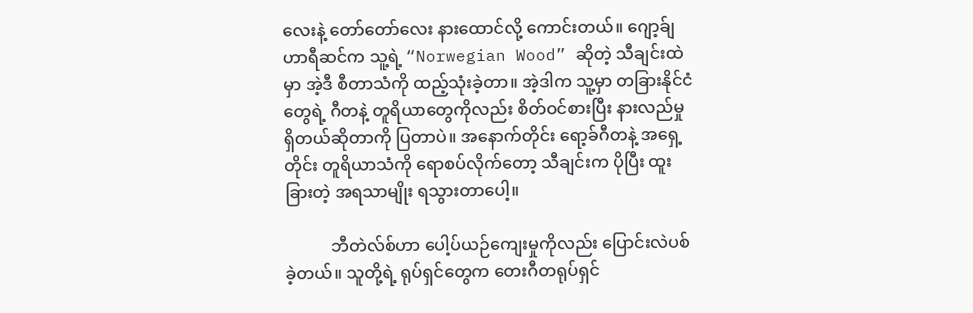လေးနဲ့ တော်တော်လေး နားထောင်လို့ ကောင်းတယ်။ ဂျော့ခ်ျ ဟာရီဆင်က သူ့ရဲ့ “Norwegian Wood” ဆိုတဲ့ သီချင်းထဲမှာ အဲ့ဒီ စီတာသံကို ထည့်သုံးခဲ့တာ။ အဲ့ဒါက သူ့မှာ တခြားနိုင်ငံတွေရဲ့ ဂီတနဲ့ တူရိယာတွေကိုလည်း စိတ်ဝင်စားပြီး နားလည်မှုရှိတယ်ဆိုတာကို ပြတာပဲ။ အနောက်တိုင်း ရော့ခ်ဂီတနဲ့ အရှေ့တိုင်း တူရိယာသံကို ရောစပ်လိုက်တော့ သီချင်းက ပိုပြီး ထူးခြားတဲ့ အရသာမျိုး ရသွားတာပေါ့။

           ဘီတဲလ်စ်ဟာ ပေါ့ပ်ယဉ်ကျေးမှုကိုလည်း ပြောင်းလဲပစ်ခဲ့တယ်။ သူတို့ရဲ့ ရုပ်ရှင်တွေက တေးဂီတရုပ်ရှင်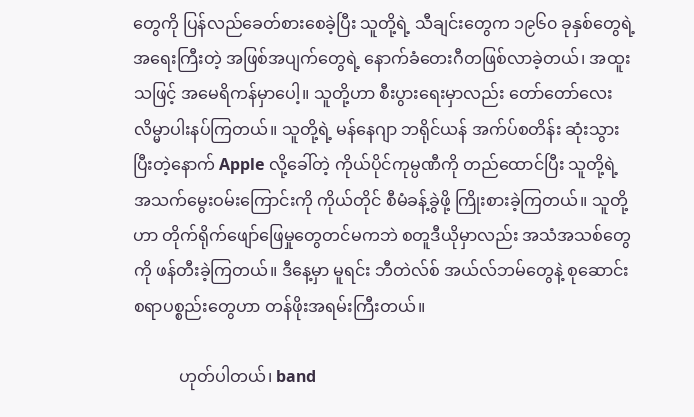တွေကို ပြန်လည်ခေတ်စားစေခဲ့ပြီး သူတို့ရဲ့ သီချင်းတွေက ၁၉၆၀ ခုနှစ်တွေရဲ့ အရေးကြီးတဲ့ အဖြစ်အပျက်တွေရဲ့ နောက်ခံတေးဂီတဖြစ်လာခဲ့တယ်၊ အထူးသဖြင့် အမေရိကန်မှာပေါ့။ သူတို့ဟာ စီးပွားရေးမှာလည်း တော်တော်လေး လိမ္မာပါးနပ်ကြတယ်။ သူတို့ရဲ့ မန်နေဂျာ ဘရိုင်ယန် အက်ပ်စတိန်း ဆုံးသွားပြီးတဲ့နောက် Apple လို့ခေါ်တဲ့ ကိုယ်ပိုင်ကုမ္ပဏီကို တည်ထောင်ပြီး သူတို့ရဲ့ အသက်မွေးဝမ်းကြောင်းကို ကိုယ်တိုင် စီမံခန့်ခွဲဖို့ ကြိုးစားခဲ့ကြတယ်။ သူတို့ဟာ တိုက်ရိုက်ဖျော်ဖြေမှုတွေတင်မကဘဲ စတူဒီယိုမှာလည်း အသံအသစ်တွေကို ဖန်တီးခဲ့ကြတယ်။ ဒီနေ့မှာ မူရင်း ဘီတဲလ်စ် အယ်လ်ဘမ်တွေနဲ့ စုဆောင်းစရာပစ္စည်းတွေဟာ တန်ဖိုးအရမ်းကြီးတယ်။

           ဟုတ်ပါတယ်၊ band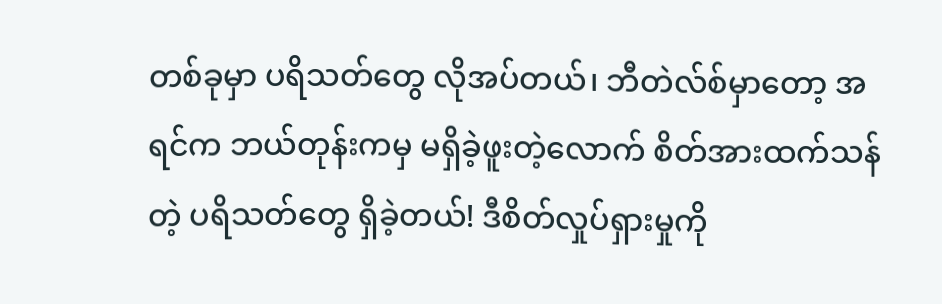တစ်ခုမှာ ပရိသတ်တွေ လိုအပ်တယ်၊ ဘီတဲလ်စ်မှာတော့ အရင်က ဘယ်တုန်းကမှ မရှိခဲ့ဖူးတဲ့လောက် စိတ်အားထက်သန်တဲ့ ပရိသတ်တွေ ရှိခဲ့တယ်! ဒီစိတ်လှုပ်ရှားမှုကို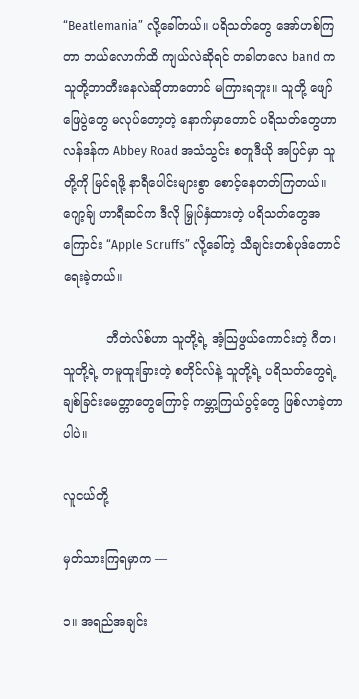“Beatlemania” လို့ခေါ်တယ်။ ပရိသတ်တွေ အော်ဟစ်ကြတာ ဘယ်လောက်ထိ ကျယ်လဲဆိုရင် တခါတလေ band က သူတို့ဘာတီးနေလဲဆိုတာတောင် မကြားရဘူး။ သူတို့ ဖျော်ဖြေပွဲတွေ မလုပ်တော့တဲ့ နောက်မှာတောင် ပရိသတ်တွေဟာ လန်ဒန်က Abbey Road အသံသွင်း စတူဒီယို အပြင်မှာ သူတို့ကို မြင်ရဖို့ နာရီပေါင်းများစွာ စောင့်နေတတ်ကြတယ်။ ဂျော့ခ်ျ ဟာရီဆင်က ဒီလို မြှုပ်နှံထားတဲ့ ပရိသတ်တွေအကြောင်း “Apple Scruffs” လို့ခေါ်တဲ့ သီချင်းတစ်ပုဒ်တောင် ရေးခဲ့တယ်။

           ဘီတဲလ်စ်ဟာ သူတို့ရဲ့ အံ့သြဖွယ်ကောင်းတဲ့ ဂီတ၊ သူတို့ရဲ့ တမူထူးခြားတဲ့ စတိုင်လ်နဲ့ သူတို့ရဲ့ ပရိသတ်တွေရဲ့ ချစ်ခြင်းမေတ္တာတွေကြောင့် ကမ္ဘာ့ကြယ်ပွင့်တွေ ဖြစ်လာခဲ့တာပါပဲ။

လူငယ်တို့ ‌‌

မှတ်သားကြရမှာက —

၁။ အရည်အချင်း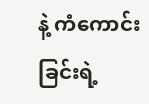နဲ့ ကံကောင်းခြင်းရဲ့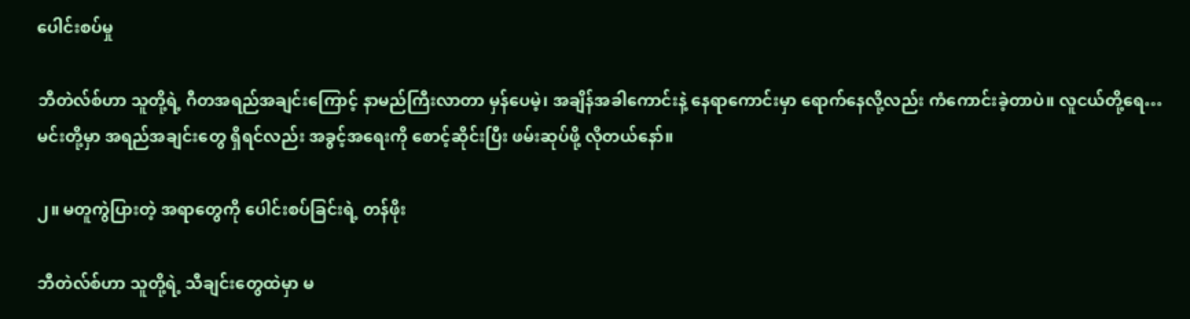ပေါင်းစပ်မှု

ဘီတဲလ်စ်ဟာ သူတို့ရဲ့ ဂီတအရည်အချင်းကြောင့် နာမည်ကြီးလာတာ မှန်ပေမဲ့၊ အချိန်အခါကောင်းနဲ့ နေရာကောင်းမှာ ရောက်နေလို့လည်း ကံကောင်းခဲ့တာပဲ။ လူငယ်တို့ရေ… မင်းတို့မှာ အရည်အချင်းတွေ ရှိရင်လည်း အခွင့်အရေးကို စောင့်ဆိုင်းပြီး ဖမ်းဆုပ်ဖို့ လိုတယ်နော်။

၂။ မတူကွဲပြားတဲ့ အရာတွေကို ပေါင်းစပ်ခြင်းရဲ့ တန်ဖိုး

ဘီတဲလ်စ်ဟာ သူတို့ရဲ့ သီချင်းတွေထဲမှာ မ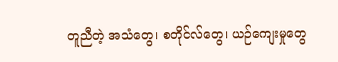တူညီတဲ့ အသံတွေ၊ စတိုင်လ်တွေ၊ ယဉ်ကျေးမှုတွေ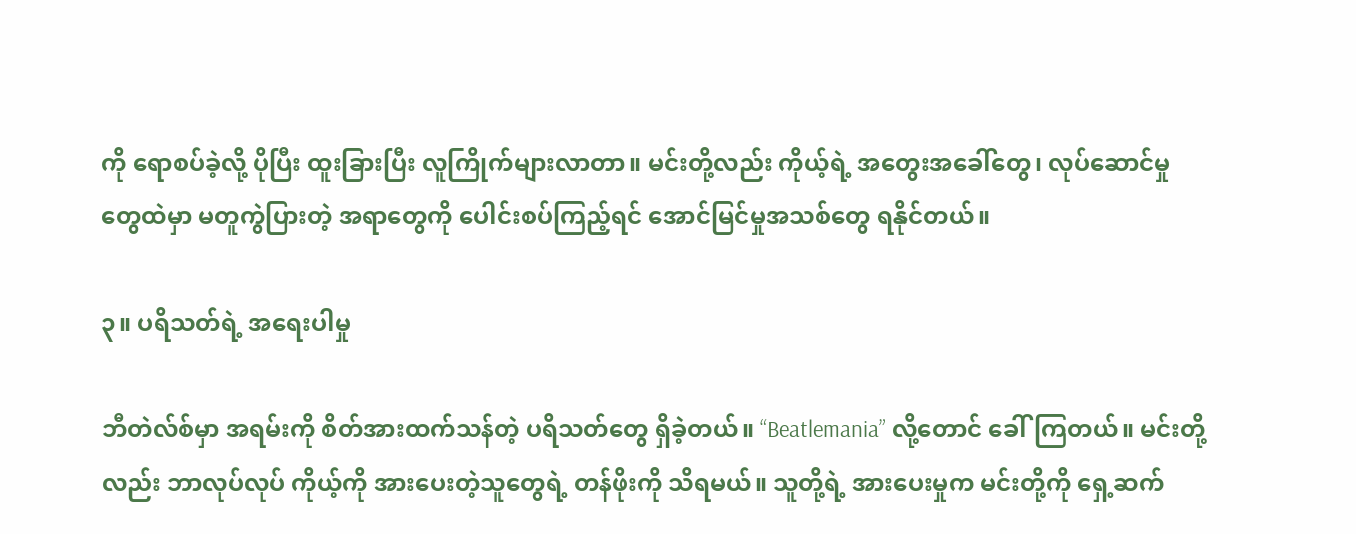ကို ရောစပ်ခဲ့လို့ ပိုပြီး ထူးခြားပြီး လူကြိုက်များလာတာ။ မင်းတို့လည်း ကိုယ့်ရဲ့ အတွေးအခေါ်တွေ၊ လုပ်ဆောင်မှုတွေထဲမှာ မတူကွဲပြားတဲ့ အရာတွေကို ပေါင်းစပ်ကြည့်ရင် အောင်မြင်မှုအသစ်တွေ ရနိုင်တယ်။

၃။ ပရိသတ်ရဲ့ အရေးပါမှု

ဘီတဲလ်စ်မှာ အရမ်းကို စိတ်အားထက်သန်တဲ့ ပရိသတ်တွေ ရှိခဲ့တယ်။ “Beatlemania” လို့တောင် ခေါ်ကြတယ်။ မင်းတို့လည်း ဘာလုပ်လုပ် ကိုယ့်ကို အားပေးတဲ့သူတွေရဲ့ တန်ဖိုးကို သိရမယ်။ သူတို့ရဲ့ အားပေးမှုက မင်းတို့ကို ရှေ့ဆက်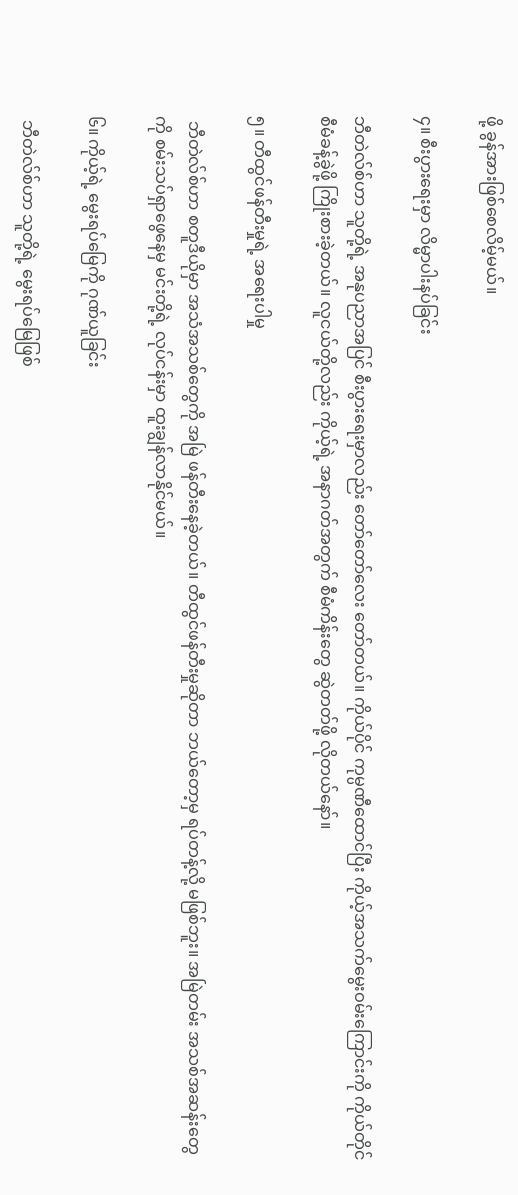ဖို့ ခွန်အားဖြစ်စေလိမ့်မယ်။

၄။ စီးပွားရေးမှာ လိမ္မာပါးနပ်ခြင်း

ဘီတဲလ်စ်ဟာ သူတို့ရဲ့ အနုပညာအပြင် စီးပွားရေးမှာလည်း တော်တော်လေး တော်တယ်။ ကိုယ်ပိုင် ကုမ္ပဏီထောင်ပြီး ကိုယ့်အသက်မွေးဝမ်းကြောင်းကို ကိုယ်တိုင် စီမံခန့်ခွဲဖို့ ကြိုးစားခဲ့တယ်။ လူငယ်တို့လည်း ကိုယ့်ရဲ့ အနာဂတ်အတွက် စီမံကိန်းတွေ ဆွဲတတ်ဖို့ လိုတယ်နော်။

၅။ တီထွင်ဖန်တီးမှုရဲ့ အရေးပါမှု

 ဘီတဲလ်စ်ဟာ စတူဒီယိုမှာ အသံအသစ်တွေကို အမြဲ ဖန်တီးနေခဲ့တယ်။ တီထွင်ဖန်တီးမှုဆိုတာ ဘယ်တော့မှ ရပ်တန့်လို့ မဖြစ်ဘူး။ အမြဲတမ်း အသစ်အဆန်းတွေကို စမ်းသပ်ရှာဖွေနေမှ မင်းတို့ရဲ့ လုပ်ငန်းမှာ ထူးချွန်လာနိုင်မယ်။

၆။ ကိုယ့်ရဲ့ မွေးရပ်မြေကို ဂုဏ်ယူခြင်း

 ဘီတဲလ်စ်ဟာ သူတို့ရဲ့ မွေးရပ်မြေဖြစ်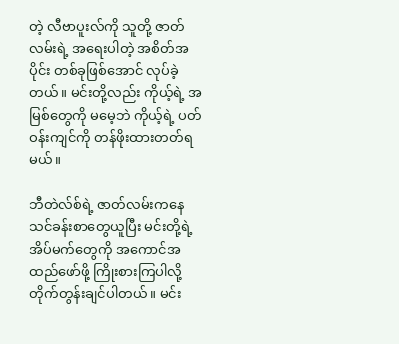တဲ့ လီဗာပူးလ်ကို သူတို့ ဇာတ်လမ်းရဲ့ အရေးပါတဲ့ အစိတ်အပိုင်း တစ်ခုဖြစ်အောင် လုပ်ခဲ့တယ်။ မင်းတို့လည်း ကိုယ့်ရဲ့ အမြစ်တွေကို မမေ့ဘဲ ကိုယ့်ရဲ့ ပတ်ဝန်းကျင်ကို တန်ဖိုးထားတတ်ရမယ်။

ဘီတဲလ်စ်ရဲ့ ဇာတ်လမ်းကနေ သင်ခန်းစာတွေယူပြီး မင်းတို့ရဲ့ အိပ်မက်တွေကို အကောင်အထည်ဖော်ဖို့ ကြိုးစားကြပါလို့ တိုက်တွန်းချင်ပါတယ်။ မင်း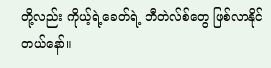တို့လည်း ကိုယ့်ရဲ့ခေတ်ရဲ့ ဘီတဲလ်စ်တွေ ဖြစ်လာနိုင် တယ်နော်။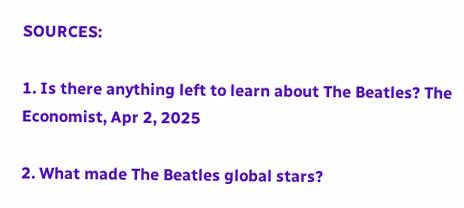SOURCES:

1. Is there anything left to learn about The Beatles? The Economist, Apr 2, 2025

2. What made The Beatles global stars?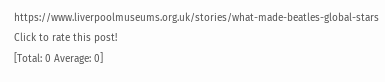https://www.liverpoolmuseums.org.uk/stories/what-made-beatles-global-stars
Click to rate this post!
[Total: 0 Average: 0]